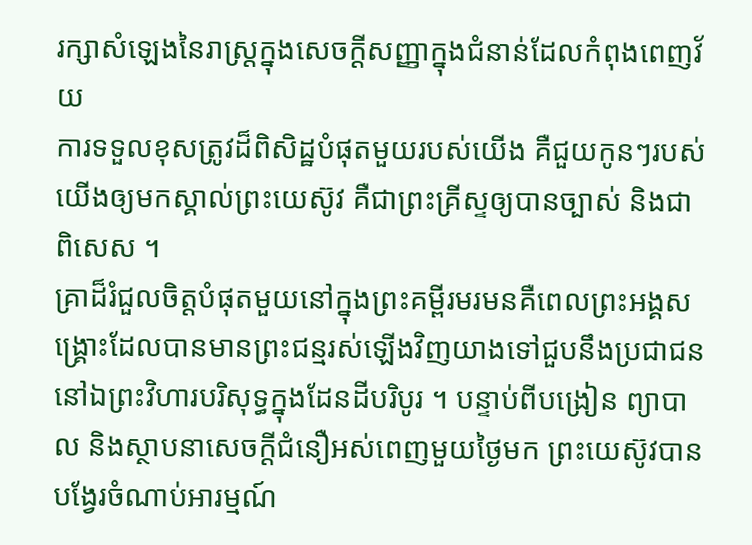រក្សាសំឡេងនៃរាស្ត្រក្នុងសេចក្ដីសញ្ញាក្នុងជំនាន់ដែលកំពុងពេញវ័យ
ការទទួលខុសត្រូវដ៏ពិសិដ្ឋបំផុតមួយរបស់យើង គឺជួយកូនៗរបស់យើងឲ្យមកស្គាល់ព្រះយេស៊ូវ គឺជាព្រះគ្រីស្ទឲ្យបានច្បាស់ និងជាពិសេស ។
គ្រាដ៏រំជួលចិត្តបំផុតមួយនៅក្នុងព្រះគម្ពីរមរមនគឺពេលព្រះអង្គសង្គ្រោះដែលបានមានព្រះជន្មរស់ឡើងវិញយាងទៅជួបនឹងប្រជាជននៅឯព្រះវិហារបរិសុទ្ធក្នុងដែនដីបរិបូរ ។ បន្ទាប់ពីបង្រៀន ព្យាបាល និងស្ថាបនាសេចក្ដីជំនឿអស់ពេញមួយថ្ងៃមក ព្រះយេស៊ូវបានបង្វែរចំណាប់អារម្មណ៍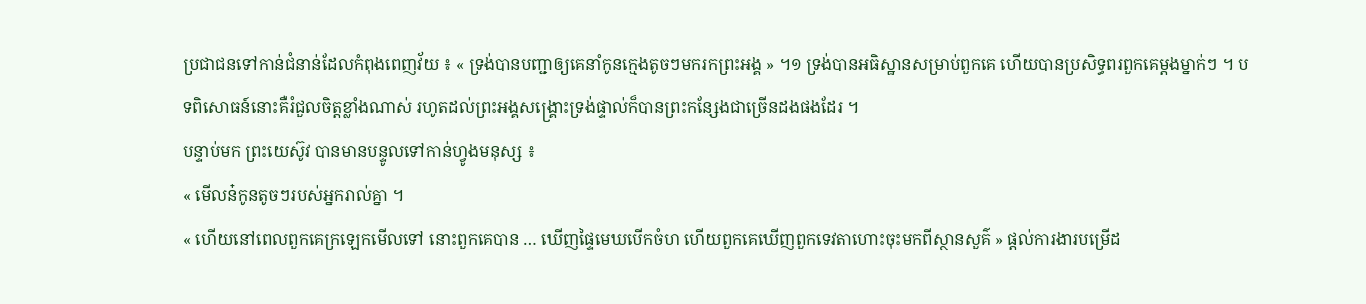ប្រជាជនទៅកាន់ជំនាន់ដែលកំពុងពេញវ័យ ៖ « ទ្រង់បានបញ្ជាឲ្យគេនាំកូនក្មេងតូចៗមករកព្រះអង្គ » ។១ ទ្រង់បានអធិស្ឋានសម្រាប់ពួកគេ ហើយបានប្រសិទ្ធពរពួកគេម្ដងម្នាក់ៗ ។ បទពិសោធន៍នោះគឺរំជួលចិត្តខ្លាំងណាស់ រហូតដល់ព្រះអង្គសង្គ្រោះទ្រង់ផ្ទាល់ក៏បានព្រះកន្សែងជាច្រើនដងផងដែរ ។
បន្ទាប់មក ព្រះយេស៊ូវ បានមានបន្ទូលទៅកាន់ហ្វូងមនុស្ស ៖
« មើលន៎កូនតូចៗរបស់អ្នករាល់គ្នា ។
« ហើយនៅពេលពួកគេក្រឡេកមើលទៅ នោះពួកគេបាន … ឃើញផ្ទៃមេឃបើកចំហ ហើយពួកគេឃើញពួកទេវតាហោះចុះមកពីស្ថានសួគ៌ » ផ្ដល់ការងារបម្រើដ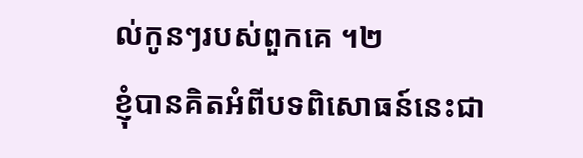ល់កូនៗរបស់ពួកគេ ។២
ខ្ញុំបានគិតអំពីបទពិសោធន៍នេះជា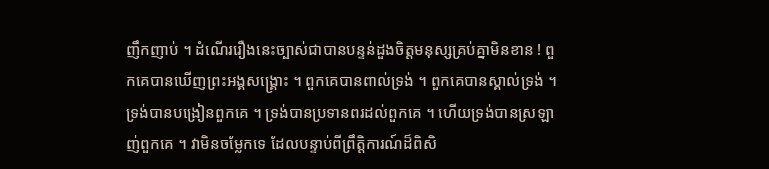ញឹកញាប់ ។ ដំណើររឿងនេះច្បាស់ជាបានបន្ទន់ដួងចិត្តមនុស្សគ្រប់គ្នាមិនខាន ! ពួកគេបានឃើញព្រះអង្គសង្គ្រោះ ។ ពួកគេបានពាល់ទ្រង់ ។ ពួកគេបានស្គាល់ទ្រង់ ។ ទ្រង់បានបង្រៀនពួកគេ ។ ទ្រង់បានប្រទានពរដល់ពួកគេ ។ ហើយទ្រង់បានស្រឡាញ់ពួកគេ ។ វាមិនចម្លែកទេ ដែលបន្ទាប់ពីព្រឹត្តិការណ៍ដ៏ពិសិ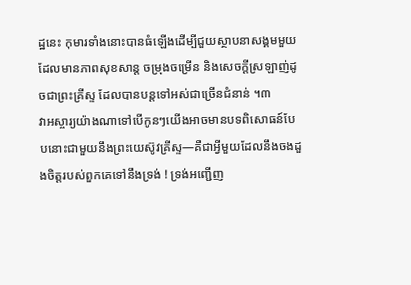ដ្ឋនេះ កុមារទាំងនោះបានធំឡើងដើម្បីជួយស្ថាបនាសង្គមមួយដែលមានភាពសុខសាន្ត ចម្រុងចម្រើន និងសេចក្ដីស្រឡាញ់ដូចជាព្រះគ្រីស្ទ ដែលបានបន្តទៅអស់ជាច្រើនជំនាន់ ។៣
វាអស្ចារ្យយ៉ាងណាទៅបើកូនៗយើងអាចមានបទពិសោធន៍បែបនោះជាមួយនឹងព្រះយេស៊ូវគ្រីស្ទ—គឺជាអ្វីមួយដែលនឹងចងដួងចិត្តរបស់ពួកគេទៅនឹងទ្រង់ ! ទ្រង់អញ្ជើញ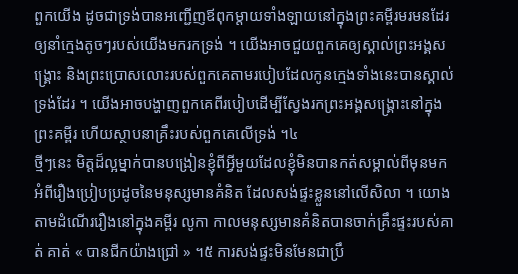ពួកយើង ដូចជាទ្រង់បានអញ្ជើញឪពុកម្ដាយទាំងឡាយនៅក្នុងព្រះគម្ពីរមរមនដែរ ឲ្យនាំក្មេងតូចៗរបស់យើងមករកទ្រង់ ។ យើងអាចជួយពួកគេឲ្យស្គាល់ព្រះអង្គសង្គ្រោះ និងព្រះប្រោសលោះរបស់ពួកគេតាមរបៀបដែលកូនក្មេងទាំងនេះបានស្គាល់ទ្រង់ដែរ ។ យើងអាចបង្ហាញពួកគេពីរបៀបដើម្បីស្វែងរកព្រះអង្គសង្គ្រោះនៅក្នុងព្រះគម្ពីរ ហើយស្ថាបនាគ្រឹះរបស់ពួកគេលើទ្រង់ ។៤
ថ្មីៗនេះ មិត្តដ៏ល្អម្នាក់បានបង្រៀនខ្ញុំពីអ្វីមួយដែលខ្ញុំមិនបានកត់សម្គាល់ពីមុនមក អំពីរឿងប្រៀបប្រដូចនៃមនុស្សមានគំនិត ដែលសង់ផ្ទះខ្លួននៅលើសិលា ។ យោងតាមដំណើររឿងនៅក្នុងគម្ពីរ លូកា កាលមនុស្សមានគំនិតបានចាក់គ្រឹះផ្ទះរបស់គាត់ គាត់ « បានជីកយ៉ាងជ្រៅ » ។៥ ការសង់ផ្ទះមិនមែនជាប្រឹ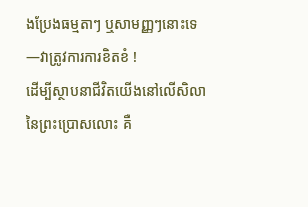ងប្រែងធម្មតាៗ ឬសាមញ្ញៗនោះទេ—វាត្រូវការការខិតខំ !
ដើម្បីស្ថាបនាជីវិតយើងនៅលើសិលានៃព្រះប្រោសលោះ គឺ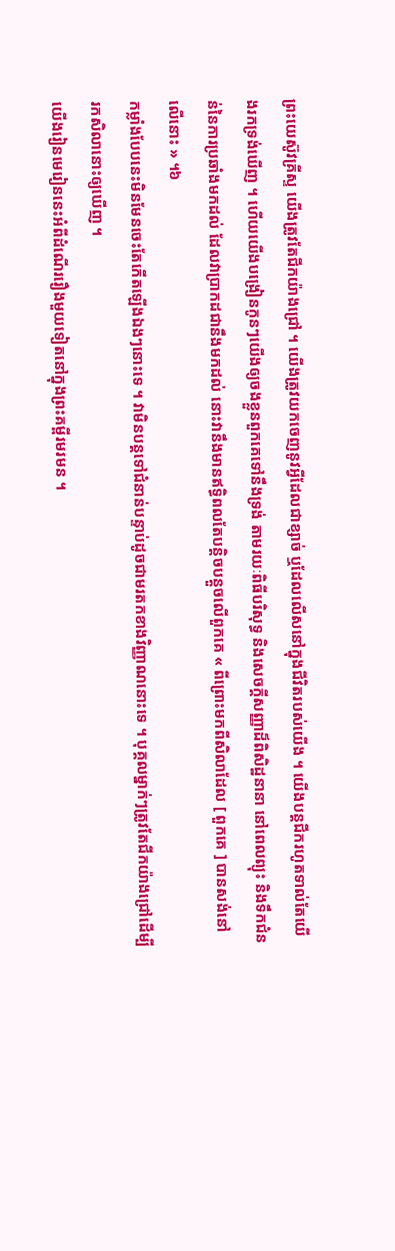ព្រះយេស៊ូវគ្រីស្ទ យើងត្រូវតែជីកយ៉ាងជ្រៅ ។ យើងត្រូវយកចេញនូវអ្វីដែលជាខ្សាច់ ឬដែលលើសនៅក្នុងជីវិតរបស់យើង ។ យើងបន្តជីករហូតទាល់តែយើងរកទ្រង់ឃើញ ។ ហើយយើងបង្រៀនកូនៗយើងឲ្យចងខ្លួនពួកគេទៅនឹងទ្រង់ តាមរយៈពិធីបរិសុទ្ធ និងសេចក្ដីសញ្ញាដ៏ពិសិដ្ឋនានា នៅពេលព្យុះ និងទឹកជំនន់នៃការប្រឆាំងមកដល់ ដែលវាប្រាកដជានឹងមកដល់ នោះវានឹងមានឥទ្ធិពលតែបន្តិចបន្តួចលើពួកគេ « ពីព្រោះមកពីសិលាដែល [ ពួកគេ ] បានសង់នៅលើនោះ » ។៦
កម្លាំងបែបនេះមិនមែនចេះតែកើតឡើងឯងៗនោះទេ ។ វាមិនបន្តទៅជំនាន់បន្ទាប់ដូចជាមរតកខាងវិញ្ញាណនោះទេ ។ បុគ្គលម្នាក់ៗត្រូវតែជីកយ៉ាងជ្រៅដើម្បីរកសិលានោះឲ្យឃើញ ។
យើងរៀនមេរៀននេះអំពីដំណើររឿងមួយទៀតនៅក្នុងព្រះគម្ពីរមរមន ។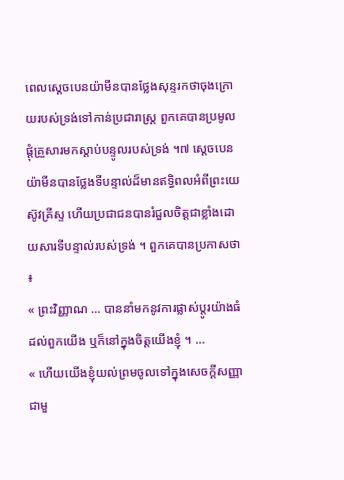ពេលស្ដេចបេនយ៉ាមីនបានថ្លែងសុន្ទរកថាចុងក្រោយរបស់ទ្រង់ទៅកាន់ប្រជារាស្រ្ត ពួកគេបានប្រមូលផ្ដុំគ្រួសារមកស្ដាប់បន្ទូលរបស់ទ្រង់ ។៧ ស្ដេចបេនយ៉ាមីនបានថ្លែងទីបន្ទាល់ដ៏មានឥទ្ធិពលអំពីព្រះយេស៊ូវគ្រីស្ទ ហើយប្រជាជនបានរំជួលចិត្តជាខ្លាំងដោយសារទីបន្ទាល់របស់ទ្រង់ ។ ពួកគេបានប្រកាសថា ៖
« ព្រះវិញ្ញាណ … បាននាំមកនូវការផ្លាស់ប្ដូរយ៉ាងធំដល់ពួកយើង ឬក៏នៅក្នុងចិត្តយើងខ្ញុំ ។ …
« ហើយយើងខ្ញុំយល់ព្រមចូលទៅក្នុងសេចក្ដីសញ្ញាជាមួ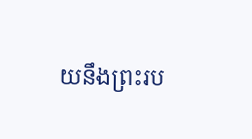យនឹងព្រះរប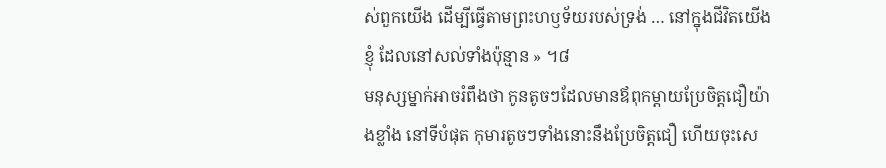ស់ពួកយើង ដើម្បីធ្វើតាមព្រះហឫទ័យរបស់ទ្រង់ … នៅក្នុងជីវិតយើងខ្ញុំ ដែលនៅសល់ទាំងប៉ុន្មាន » ។៨
មនុស្សម្នាក់អាចរំពឹងថា កូនតូចៗដែលមានឪពុកម្ដាយប្រែចិត្តជឿយ៉ាងខ្លាំង នៅទីបំផុត កុមារតូចៗទាំងនោះនឹងប្រែចិត្តជឿ ហើយចុះសេ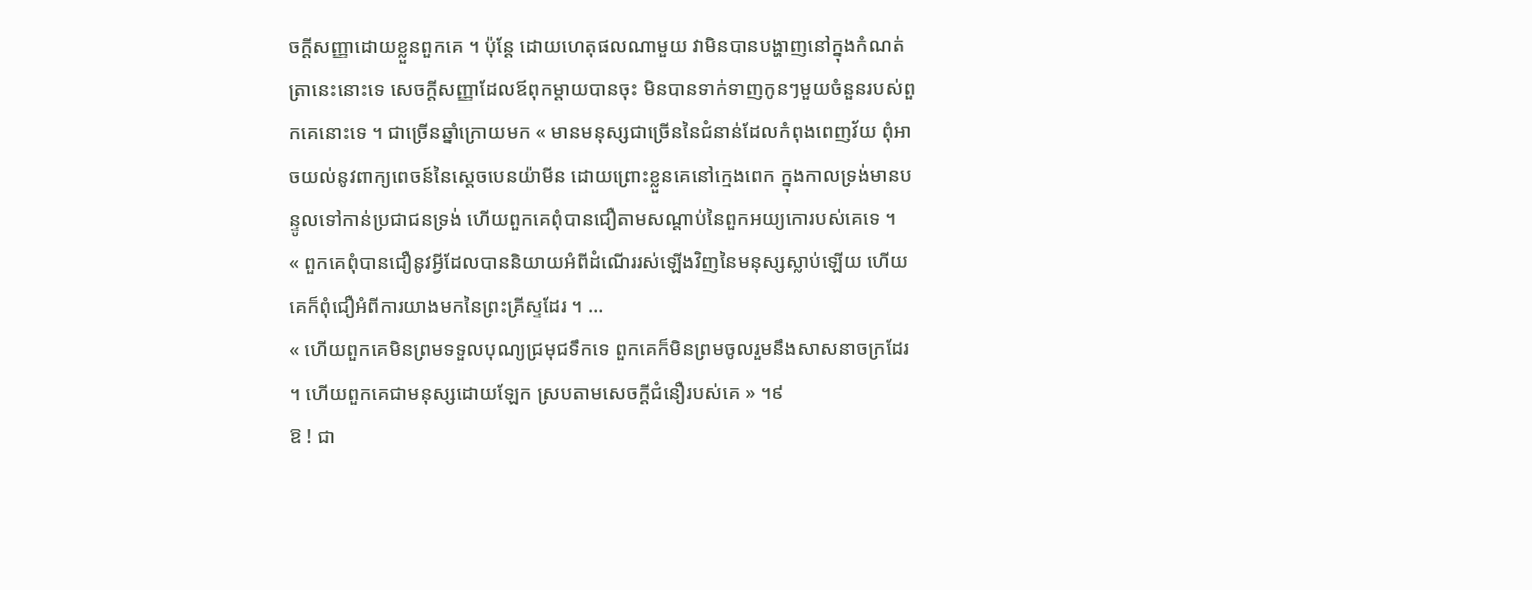ចក្ដីសញ្ញាដោយខ្លួនពួកគេ ។ ប៉ុន្តែ ដោយហេតុផលណាមួយ វាមិនបានបង្ហាញនៅក្នុងកំណត់ត្រានេះនោះទេ សេចក្ដីសញ្ញាដែលឪពុកម្ដាយបានចុះ មិនបានទាក់ទាញកូនៗមួយចំនួនរបស់ពួកគេនោះទេ ។ ជាច្រើនឆ្នាំក្រោយមក « មានមនុស្សជាច្រើននៃជំនាន់ដែលកំពុងពេញវ័យ ពុំអាចយល់នូវពាក្យពេចន៍នៃស្ដេចបេនយ៉ាមីន ដោយព្រោះខ្លួនគេនៅក្មេងពេក ក្នុងកាលទ្រង់មានបន្ទូលទៅកាន់ប្រជាជនទ្រង់ ហើយពួកគេពុំបានជឿតាមសណ្ដាប់នៃពួកអយ្យកោរបស់គេទេ ។
« ពួកគេពុំបានជឿនូវអ្វីដែលបាននិយាយអំពីដំណើររស់ឡើងវិញនៃមនុស្សស្លាប់ឡើយ ហើយគេក៏ពុំជឿអំពីការយាងមកនៃព្រះគ្រីស្ទដែរ ។ …
« ហើយពួកគេមិនព្រមទទួលបុណ្យជ្រមុជទឹកទេ ពួកគេក៏មិនព្រមចូលរួមនឹងសាសនាចក្រដែរ ។ ហើយពួកគេជាមនុស្សដោយឡែក ស្របតាមសេចក្ដីជំនឿរបស់គេ » ។៩
ឱ ! ជា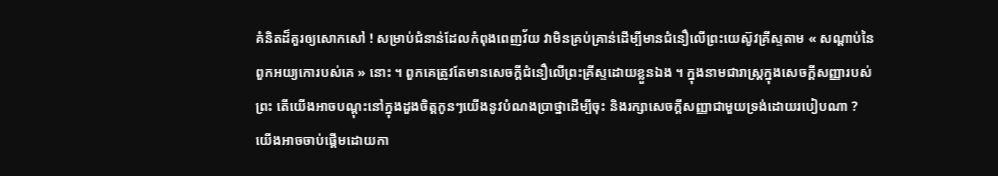គំនិតដ៏គួរឲ្យសោកសៅ ! សម្រាប់ជំនាន់ដែលកំពុងពេញវ័យ វាមិនគ្រប់គ្រាន់ដើម្បីមានជំនឿលើព្រះយេស៊ូវគ្រីស្ទតាម « សណ្ដាប់នៃពួកអយ្យកោរបស់គេ » នោះ ។ ពួកគេត្រូវតែមានសេចក្ដីជំនឿលើព្រះគ្រីស្ទដោយខ្លួនឯង ។ ក្នុងនាមជារាស្រ្តក្នុងសេចក្ដីសញ្ញារបស់ព្រះ តើយើងអាចបណ្ដុះនៅក្នុងដួងចិត្តកូនៗយើងនូវបំណងប្រាថ្នាដើម្បីចុះ និងរក្សាសេចក្ដីសញ្ញាជាមួយទ្រង់ដោយរបៀបណា ?
យើងអាចចាប់ផ្ដើមដោយកា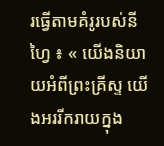រធ្វើតាមគំរូរបស់នីហ្វៃ ៖ « យើងនិយាយអំពីព្រះគ្រីស្ទ យើងអររីករាយក្នុង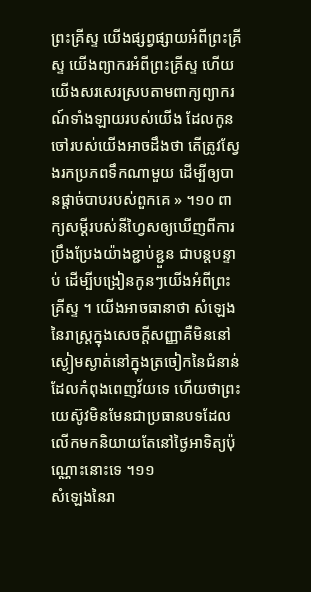ព្រះគ្រីស្ទ យើងផ្សព្វផ្សាយអំពីព្រះគ្រីស្ទ យើងព្យាករអំពីព្រះគ្រីស្ទ ហើយយើងសរសេរស្របតាមពាក្យព្យាករណ៍ទាំងឡាយរបស់យើង ដែលកូនចៅរបស់យើងអាចដឹងថា តើត្រូវស្វែងរកប្រភពទឹកណាមួយ ដើម្បីឲ្យបានផ្ដាច់បាបរបស់ពួកគេ » ។១០ ពាក្យសម្ដីរបស់នីហ្វៃសឲ្យឃើញពីការប្រឹងប្រែងយ៉ាងខ្ជាប់ខ្ជួន ជាបន្តបន្ទាប់ ដើម្បីបង្រៀនកូនៗយើងអំពីព្រះគ្រីស្ទ ។ យើងអាចធានាថា សំឡេងនៃរាស្ត្រក្នុងសេចក្ដីសញ្ញាគឺមិននៅស្ងៀមស្ងាត់នៅក្នុងត្រចៀកនៃជំនាន់ដែលកំពុងពេញវ័យទេ ហើយថាព្រះយេស៊ូវមិនមែនជាប្រធានបទដែលលើកមកនិយាយតែនៅថ្ងៃអាទិត្យប៉ុណ្ណោះនោះទេ ។១១
សំឡេងនៃរា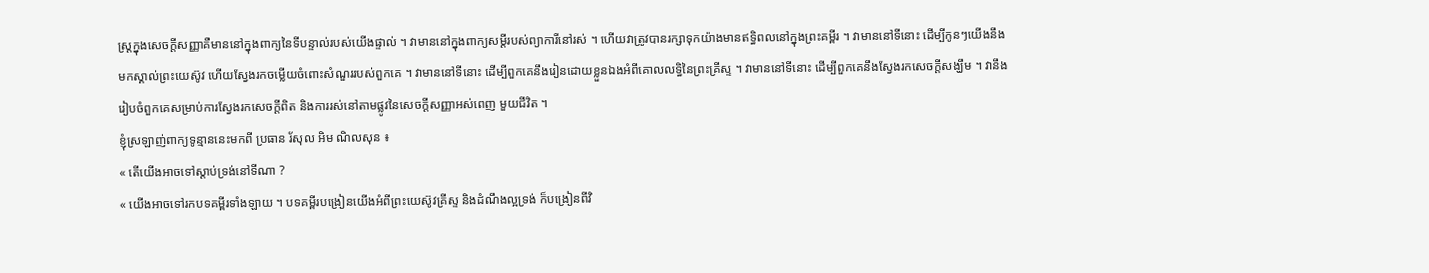ស្ត្រក្នុងសេចក្ដីសញ្ញាគឺមាននៅក្នុងពាក្យនៃទីបន្ទាល់របស់យើងផ្ទាល់ ។ វាមាននៅក្នុងពាក្យសម្ដីរបស់ព្យាការីនៅរស់ ។ ហើយវាត្រូវបានរក្សាទុកយ៉ាងមានឥទ្ធិពលនៅក្នុងព្រះគម្ពីរ ។ វាមាននៅទីនោះ ដើម្បីកូនៗយើងនឹងមកស្គាល់ព្រះយេស៊ូវ ហើយស្វែងរកចម្លើយចំពោះសំណួររបស់ពួកគេ ។ វាមាននៅទីនោះ ដើម្បីពួកគេនឹងរៀនដោយខ្លួនឯងអំពីគោលលទ្ធិនៃព្រះគ្រីស្ទ ។ វាមាននៅទីនោះ ដើម្បីពួកគេនឹងស្វែងរកសេចក្ដីសង្ឃឹម ។ វានឹងរៀបចំពួកគេសម្រាប់ការស្វែងរកសេចក្ដីពិត និងការរស់នៅតាមផ្លូវនៃសេចក្ដីសញ្ញាអស់ពេញ មួយជីវិត ។
ខ្ញុំស្រឡាញ់ពាក្យទូន្មាននេះមកពី ប្រធាន រ័សុល អិម ណិលសុន ៖
« តើយើងអាចទៅស្ដាប់ទ្រង់នៅទីណា ?
« យើងអាចទៅរកបទគម្ពីរទាំងឡាយ ។ បទគម្ពីរបង្រៀនយើងអំពីព្រះយេស៊ូវគ្រីស្ទ និងដំណឹងល្អទ្រង់ ក៏បង្រៀនពីវិ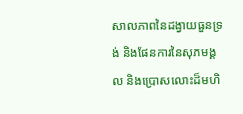សាលភាពនៃដង្វាយធួនទ្រង់ និងផែនការនៃសុភមង្គល និងប្រោសលោះដ៏មហិ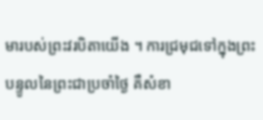មារបស់ព្រះវរបិតាយើង ។ ការជ្រមុជទៅក្នុងព្រះបន្ទូលនៃព្រះជាប្រចាំថ្ងៃ គឺសំខា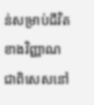ន់សម្រាប់ជីវិតខាងវិញ្ញាណ ជាពិសេសនៅ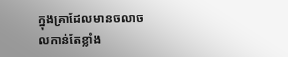ក្នុងគ្រាដែលមានចលាចលកាន់តែខ្លាំង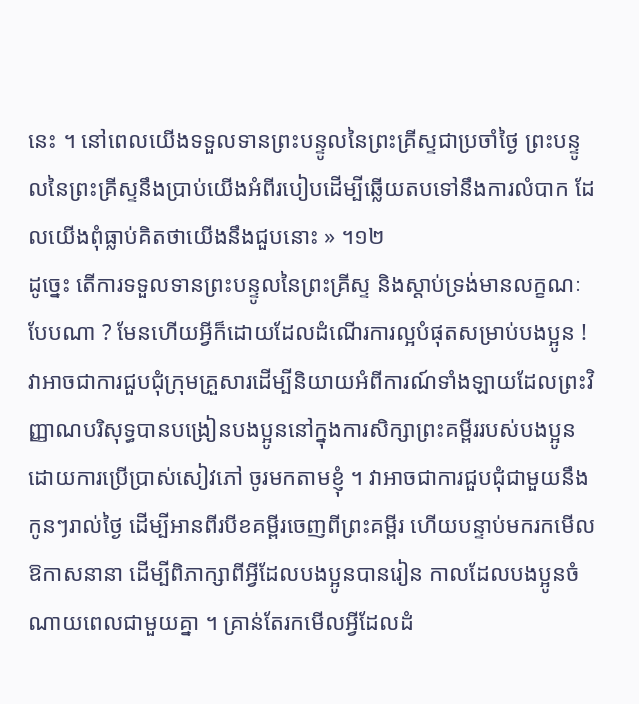នេះ ។ នៅពេលយើងទទួលទានព្រះបន្ទូលនៃព្រះគ្រីស្ទជាប្រចាំថ្ងៃ ព្រះបន្ទូលនៃព្រះគ្រីស្ទនឹងប្រាប់យើងអំពីរបៀបដើម្បីឆ្លើយតបទៅនឹងការលំបាក ដែលយើងពុំធ្លាប់គិតថាយើងនឹងជួបនោះ » ។១២
ដូច្នេះ តើការទទួលទានព្រះបន្ទូលនៃព្រះគ្រីស្ទ និងស្ដាប់ទ្រង់មានលក្ខណៈបែបណា ? មែនហើយអ្វីក៏ដោយដែលដំណើរការល្អបំផុតសម្រាប់បងប្អូន ! វាអាចជាការជួបជុំក្រុមគ្រួសារដើម្បីនិយាយអំពីការណ៍ទាំងឡាយដែលព្រះវិញ្ញាណបរិសុទ្ធបានបង្រៀនបងប្អូននៅក្នុងការសិក្សាព្រះគម្ពីររបស់បងប្អូន ដោយការប្រើប្រាស់សៀវភៅ ចូរមកតាមខ្ញុំ ។ វាអាចជាការជួបជុំជាមួយនឹងកូនៗរាល់ថ្ងៃ ដើម្បីអានពីរបីខគម្ពីរចេញពីព្រះគម្ពីរ ហើយបន្ទាប់មករកមើលឱកាសនានា ដើម្បីពិភាក្សាពីអ្វីដែលបងប្អូនបានរៀន កាលដែលបងប្អូនចំណាយពេលជាមួយគ្នា ។ គ្រាន់តែរកមើលអ្វីដែលដំ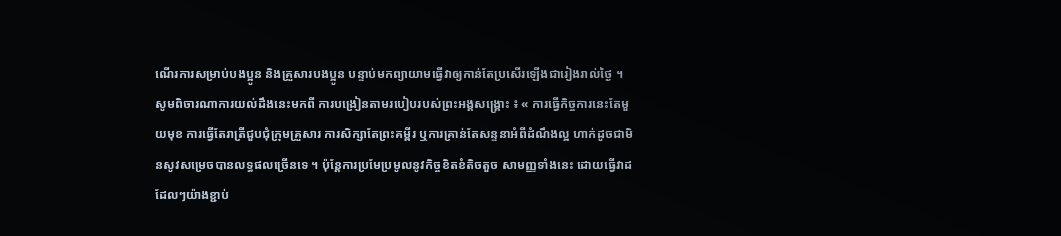ណើរការសម្រាប់បងប្អូន និងគ្រួសារបងប្អូន បន្ទាប់មកព្យាយាមធ្វើវាឲ្យកាន់តែប្រសើរឡើងជារៀងរាល់ថ្ងៃ ។
សូមពិចារណាការយល់ដឹងនេះមកពី ការបង្រៀនតាមរបៀបរបស់ព្រះអង្គសង្គ្រោះ ៖ « ការធ្វើកិច្ចការនេះតែមួយមុខ ការធ្វើតែរាត្រីជួបជុំក្រុមគ្រួសារ ការសិក្សាតែព្រះគម្ពីរ ឬការគ្រាន់តែសន្ទនាអំពីដំណឹងល្អ ហាក់ដូចជាមិនសូវសម្រេចបានលទ្ធផលច្រើនទេ ។ ប៉ុន្តែការប្រមែប្រមូលនូវកិច្ចខិតខំតិចតួច សាមញ្ញទាំងនេះ ដោយធ្វើវាដដែលៗយ៉ាងខ្ជាប់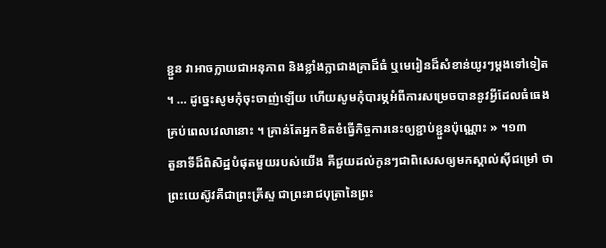ខ្ជួន វាអាចក្លាយជាអនុភាព និងខ្លាំងក្លាជាងគ្រាដ៏ធំ ឬមេរៀនដ៏សំខាន់យូរៗម្តងទៅទៀត ។ … ដូច្នេះសូមកុំចុះចាញ់ឡើយ ហើយសូមកុំបារម្ភអំពីការសម្រេចបាននូវអ្វីដែលធំធេងគ្រប់ពេលវេលានោះ ។ គ្រាន់តែអ្នកខិតខំធ្វើកិច្ចការនេះឲ្យខ្ជាប់ខ្ជួនប៉ុណ្ណោះ » ។១៣
តួនាទីដ៏ពិសិដ្ឋបំផុតមួយរបស់យើង គឺជួយដល់កូនៗជាពិសេសឲ្យមកស្គាល់ស៊ីជម្រៅ ថា ព្រះយេស៊ូវគឺជាព្រះគ្រីស្ទ ជាព្រះរាជបុត្រានៃព្រះ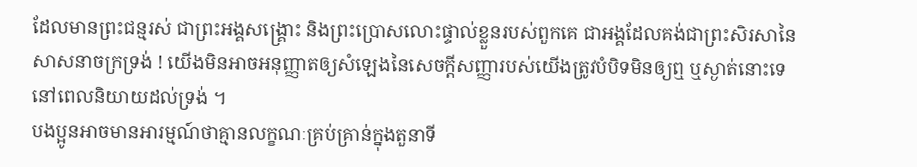ដែលមានព្រះជន្មរស់ ជាព្រះអង្គសង្គ្រោះ និងព្រះប្រោសលោះផ្ទាល់ខ្លួនរបស់ពួកគេ ជាអង្គដែលគង់ជាព្រះសិរសានៃសាសនាចក្រទ្រង់ ! យើងមិនអាចអនុញ្ញាតឲ្យសំឡេងនៃសេចក្ដីសញ្ញារបស់យើងត្រូវបំបិទមិនឲ្យឮ ឬស្ងាត់នោះទេ នៅពេលនិយាយដល់ទ្រង់ ។
បងប្អូនអាចមានអារម្មណ៍ថាគ្មានលក្ខណៈគ្រប់គ្រាន់ក្នុងតួនាទី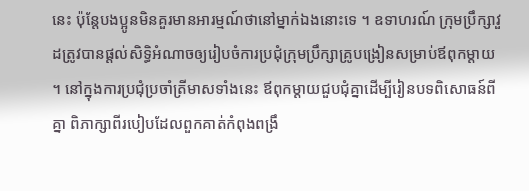នេះ ប៉ុន្តែបងប្អូនមិនគួរមានអារម្មណ៍ថានៅម្នាក់ឯងនោះទេ ។ ឧទាហរណ៍ ក្រុមប្រឹក្សាវួដត្រូវបានផ្ដល់សិទ្ធិអំណាចឲ្យរៀបចំការប្រជុំក្រុមប្រឹក្សាគ្រូបង្រៀនសម្រាប់ឪពុកម្ដាយ ។ នៅក្នុងការប្រជុំប្រចាំត្រីមាសទាំងនេះ ឪពុកម្ដាយជួបជុំគ្នាដើម្បីរៀនបទពិសោធន៍ពីគ្នា ពិភាក្សាពីរបៀបដែលពួកគាត់កំពុងពង្រឹ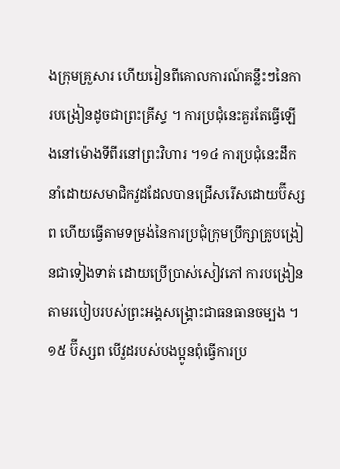ងក្រុមគ្រួសារ ហើយរៀនពីគោលការណ៍គន្លឹះៗនៃការបង្រៀនដូចជាព្រះគ្រីស្ទ ។ ការប្រជុំនេះគួរតែធ្វើឡើងនៅម៉ោងទីពីរនៅព្រះវិហារ ។១៤ ការប្រជុំនេះដឹកនាំដោយសមាជិកវួដដែលបានជ្រើសរើសដោយប៊ីស្សព ហើយធ្វើតាមទម្រង់នៃការប្រជុំក្រុមប្រឹក្សាគ្រូបង្រៀនជាទៀងទាត់ ដោយប្រើប្រាស់សៀវភៅ ការបង្រៀនតាមរបៀបរបស់ព្រះអង្គសង្គ្រោះជាធនធានចម្បង ។១៥ ប៊ីស្សព បើវួដរបស់បងប្អូនពុំធ្វើការប្រ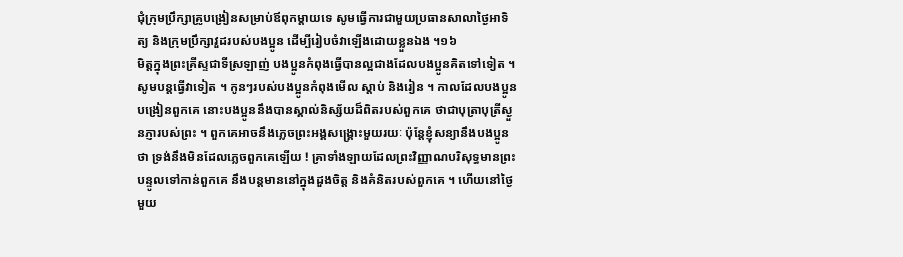ជុំក្រុមប្រឹក្សាគ្រូបង្រៀនសម្រាប់ឪពុកម្ដាយទេ សូមធ្វើការជាមួយប្រធានសាលាថ្ងៃអាទិត្យ និងក្រុមប្រឹក្សាវួដរបស់បងប្អូន ដើម្បីរៀបចំវាឡើងដោយខ្លួនឯង ។១៦
មិត្តក្នុងព្រះគ្រីស្ទជាទីស្រឡាញ់ បងប្អូនកំពុងធ្វើបានល្អជាងដែលបងប្អូនគិតទៅទៀត ។ សូមបន្តធ្វើវាទៀត ។ កូនៗរបស់បងប្អូនកំពុងមើល ស្ដាប់ និងរៀន ។ កាលដែលបងប្អូនបង្រៀនពួកគេ នោះបងប្អូននឹងបានស្គាល់និស្ស័យដ៏ពិតរបស់ពួកគេ ថាជាបុត្រាបុត្រីស្ងួនភ្ញារបស់ព្រះ ។ ពួកគេអាចនឹងភ្លេចព្រះអង្គសង្គ្រោះមួយរយៈ ប៉ុន្តែខ្ញុំសន្យានឹងបងប្អូនថា ទ្រង់នឹងមិនដែលភ្លេចពួកគេឡើយ ! គ្រាទាំងឡាយដែលព្រះវិញ្ញាណបរិសុទ្ធមានព្រះបន្ទូលទៅកាន់ពួកគេ នឹងបន្តមាននៅក្នុងដួងចិត្ត និងគំនិតរបស់ពួកគេ ។ ហើយនៅថ្ងៃមួយ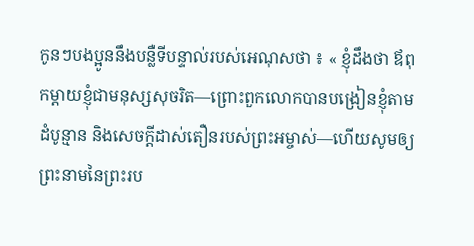កូនៗបងប្អូននឹងបន្លឺទីបន្ទាល់របស់អេណុសថា ៖ « ខ្ញុំដឹងថា ឪពុកម្ដាយខ្ញុំជាមនុស្សសុចរិត—ព្រោះពួកលោកបានបង្រៀនខ្ញុំតាមដំបូន្មាន និងសេចក្ដីដាស់តឿនរបស់ព្រះអម្ចាស់—ហើយសូមឲ្យព្រះនាមនៃព្រះរប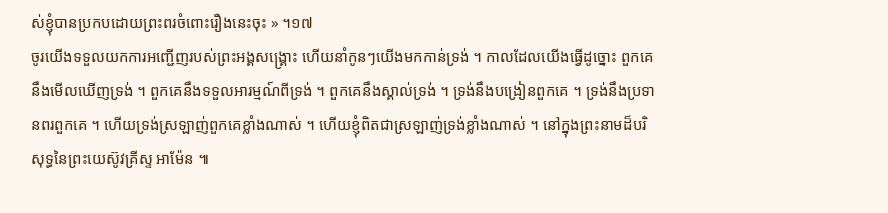ស់ខ្ញុំបានប្រកបដោយព្រះពរចំពោះរឿងនេះចុះ » ។១៧
ចូរយើងទទួលយកការអញ្ជើញរបស់ព្រះអង្គសង្គ្រោះ ហើយនាំកូនៗយើងមកកាន់ទ្រង់ ។ កាលដែលយើងធ្វើដូច្នោះ ពួកគេនឹងមើលឃើញទ្រង់ ។ ពួកគេនឹងទទួលអារម្មណ៍ពីទ្រង់ ។ ពួកគេនឹងស្គាល់ទ្រង់ ។ ទ្រង់នឹងបង្រៀនពួកគេ ។ ទ្រង់នឹងប្រទានពរពួកគេ ។ ហើយទ្រង់ស្រឡាញ់ពួកគេខ្លាំងណាស់ ។ ហើយខ្ញុំពិតជាស្រឡាញ់ទ្រង់ខ្លាំងណាស់ ។ នៅក្នុងព្រះនាមដ៏បរិសុទ្ធនៃព្រះយេស៊ូវគ្រីស្ទ អាម៉ែន ៕